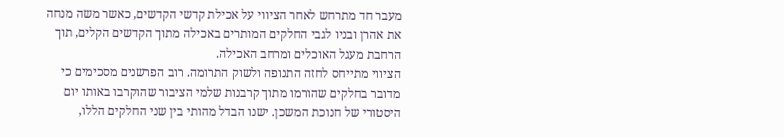מעבר חד מתרחש לאחר הציווי על אכילת קדשי הקדשים, כאשר משה מנחה את אהרן ובניו לגבי החלקים המותרים באכילה מתוך הקדשים הקלים, תוך הרחבת מעגל האוכלים ומרחב האכילה.
הציווי מתייחס לחזה התנופה ולשוק התרומה. רוב הפרשנים מסכימים כי מדובר בחלקים שהורמו מתוך קרבנות שלמי הציבור שהוקרבו באותו יום היסטורי של חנוכת המשכן. ישנו הבדל מהותי בין שני החלקים הללו,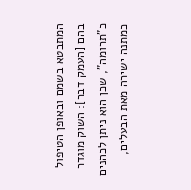המתבטא בשמם ובאופן הטיפול בהם [העמק דבר]: השוק מוגדר כ"תרומה", שכן הוא ניתן לכהנים כמתנה ישירה מאת הבעלים,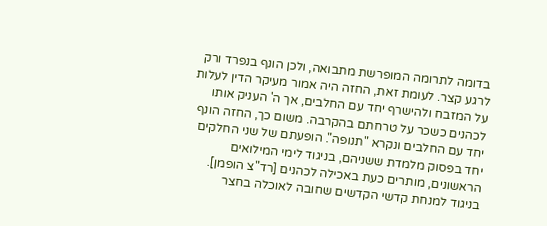בדומה לתרומה המופרשת מתבואה, ולכן הונף בנפרד ורק לרגע קצר. לעומת זאת, החזה היה אמור מעיקר הדין לעלות על המזבח ולהישרף יחד עם החלבים, אך ה' העניק אותו לכהנים כשכר על טרחתם בהקרבה. משום כך, החזה הונף יחד עם החלבים ונקרא "תנופה". הופעתם של שני החלקים יחד בפסוק מלמדת ששניהם, בניגוד לימי המילואים הראשונים, מותרים כעת באכילה לכהנים [רד"צ הופמן].
בניגוד למנחת קדשי הקדשים שחובה לאוכלה בחצר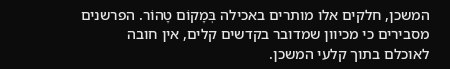המשכן, חלקים אלו מותרים באכילה בְּמָקוֹם טָהוֹר. הפרשנים מסבירים כי מכיוון שמדובר בקדשים קלים, אין חובה לאוכלם בתוך קלעי המשכן.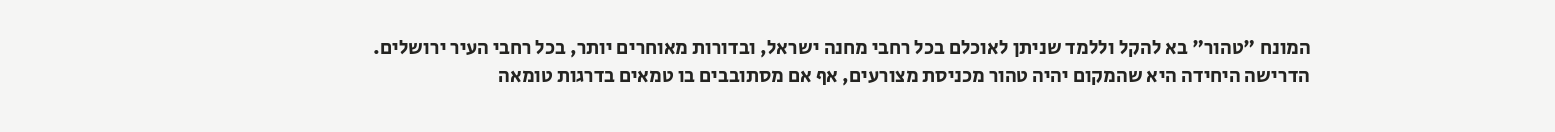המונח "טהור" בא להקל וללמד שניתן לאוכלם בכל רחבי מחנה ישראל, ובדורות מאוחרים יותר, בכל רחבי העיר ירושלים. הדרישה היחידה היא שהמקום יהיה טהור מכניסת מצורעים, אף אם מסתובבים בו טמאים בדרגות טומאה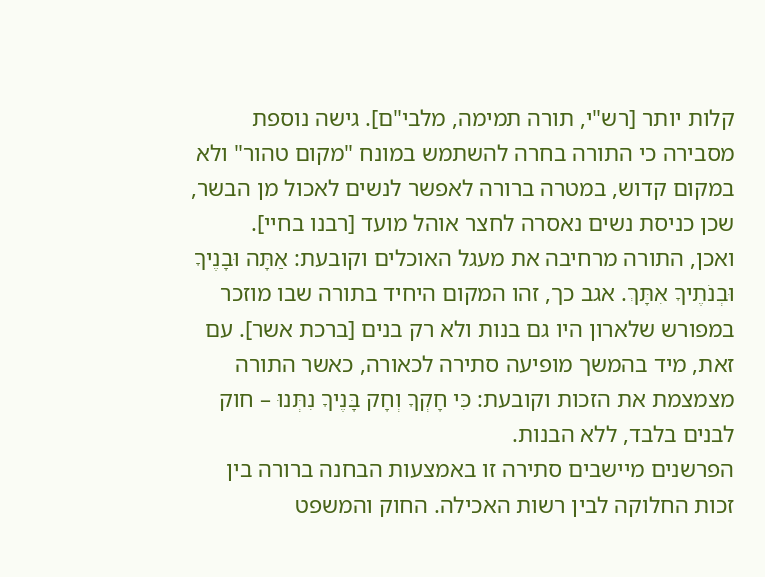קלות יותר [רש"י, תורה תמימה, מלבי"ם]. גישה נוספת מסבירה כי התורה בחרה להשתמש במונח "מקום טהור" ולא במקום קדוש, במטרה ברורה לאפשר לנשים לאכול מן הבשר, שכן כניסת נשים נאסרה לחצר אוהל מועד [רבנו בחיי].
ואכן, התורה מרחיבה את מעגל האוכלים וקובעת: אַתָּה וּבָנֶיךָ וּבְנֹתֶיךָ אִתָּךְ. אגב כך, זהו המקום היחיד בתורה שבו מוזכר במפורש שלארון היו גם בנות ולא רק בנים [ברכת אשר]. עם זאת, מיד בהמשך מופיעה סתירה לכאורה, כאשר התורה מצמצמת את הזכות וקובעת: כִּי חָקְךָ וְחָק בָּנֶיךָ נִתְּנוּ – חוק לבנים בלבד, ללא הבנות.
הפרשנים מיישבים סתירה זו באמצעות הבחנה ברורה בין זכות החלוקה לבין רשות האכילה. החוק והמשפט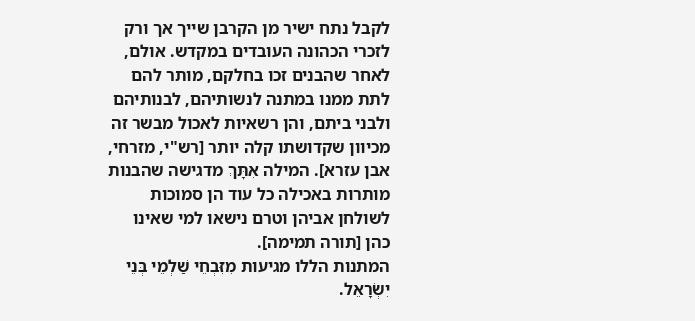לקבל נתח ישיר מן הקרבן שייך אך ורק לזכרי הכהונה העובדים במקדש. אולם, לאחר שהבנים זכו בחלקם, מותר להם לתת ממנו במתנה לנשותיהם, לבנותיהם ולבני ביתם, והן רשאיות לאכול מבשר זה מכיוון שקדושתו קלה יותר [רש"י, מזרחי, אבן עזרא]. המילה אִתָּךְ מדגישה שהבנות מותרות באכילה כל עוד הן סמוכות לשולחן אביהן וטרם נישאו למי שאינו כהן [תורה תמימה].
המתנות הללו מגיעות מִזִּבְחֵי שַׁלְמֵי בְּנֵי יִשְׂרָאֵל.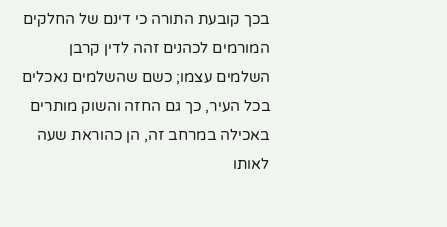בכך קובעת התורה כי דינם של החלקים המורמים לכהנים זהה לדין קרבן השלמים עצמו; כשם שהשלמים נאכלים בכל העיר, כך גם החזה והשוק מותרים באכילה במרחב זה, הן כהוראת שעה לאותו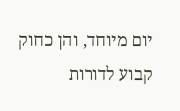יום מיוחד, והן כחוק קבוע לדורות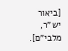[ביאור יש"ר, מלבי"ם].